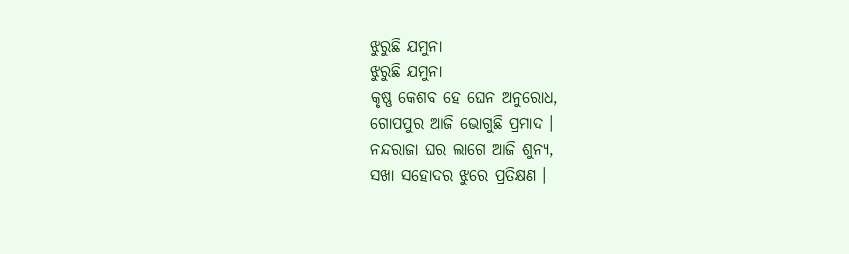ଝୁରୁଛି ଯମୁନା
ଝୁରୁଛି ଯମୁନା
କୃଷ୍ଣ କେଶବ ହେ ଘେନ ଅନୁରୋଧ,
ଗୋପପୁର ଆଜି ଭୋଗୁଛି ପ୍ରମାଦ ।
ନନ୍ଦରାଜା ଘର ଲାଗେ ଆଜି ଶୁନ୍ୟ,
ସଖା ସହୋଦର ଝୁରେ ପ୍ରତିକ୍ଷଣ ।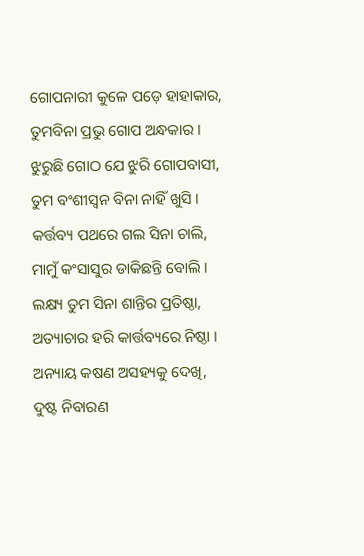ଗୋପନାରୀ କୁଳେ ପଡ଼େ ହାହାକାର,
ତୁମବିନା ପ୍ରଭୁ ଗୋପ ଅନ୍ଧକାର ।
ଝୁରୁଛି ଗୋଠ ଯେ ଝୁରି ଗୋପବାସୀ,
ତୁମ ବଂଶୀସ୍ଵନ ବିନା ନାହିଁ ଖୁସି ।
କର୍ତ୍ତବ୍ୟ ପଥରେ ଗଲ ସିନା ଚାଲି,
ମାମୁଁ କଂସାସୁର ଡାକିଛନ୍ତି ବୋଲି ।
ଲକ୍ଷ୍ୟ ତୁମ ସିନା ଶାନ୍ତିର ପ୍ରତିଷ୍ଠା,
ଅତ୍ୟାଚାର ହରି କାର୍ତ୍ତବ୍ୟରେ ନିଷ୍ଠା ।
ଅନ୍ୟାୟ କଷଣ ଅସହ୍ୟକୁ ଦେଖି,
ଦୁଷ୍ଟ ନିବାରଣ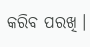କରିବ ପରଖି ।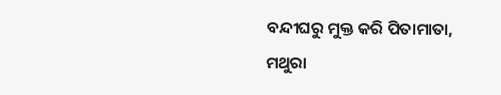ବନ୍ଦୀଘରୁ ମୁକ୍ତ କରି ପିତାମାତା,
ମଥୁରା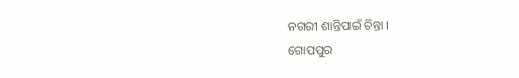ନଗରୀ ଶାନ୍ତିପାଇଁ ଚିନ୍ତା ।
ଗୋପପୁର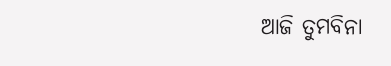ଆଜି ତୁମବିନା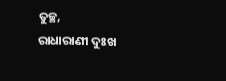ତୁଚ୍ଛ,
ରାଧାରାଣୀ ଦୁଃଖ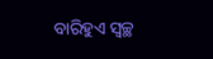ବାରିହୁଏ ସ୍ୱଚ୍ଛ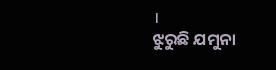।
ଝୁରୁଛି ଯମୁନା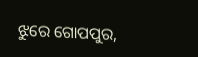ଝୁରେ ଗୋପପୁର,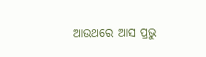ଆଉଥରେ ଆସ ପ୍ରଭୁ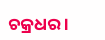ଚକ୍ରଧର ।